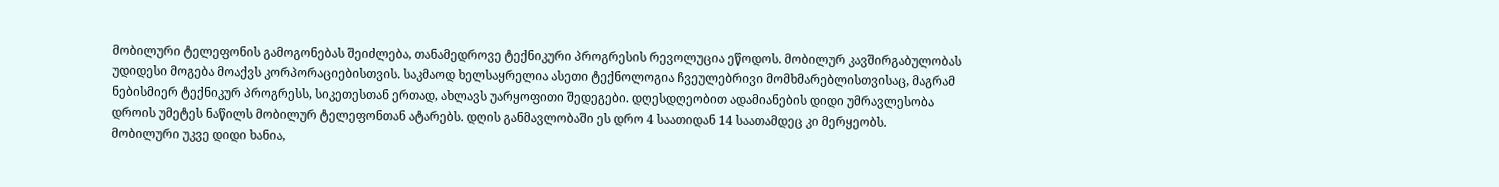მობილური ტელეფონის გამოგონებას შეიძლება, თანამედროვე ტექნიკური პროგრესის რევოლუცია ეწოდოს. მობილურ კავშირგაბულობას უდიდესი მოგება მოაქვს კორპორაციებისთვის. საკმაოდ ხელსაყრელია ასეთი ტექნოლოგია ჩვეულებრივი მომხმარებლისთვისაც, მაგრამ ნებისმიერ ტექნიკურ პროგრესს, სიკეთესთან ერთად, ახლავს უარყოფითი შედეგები. დღესდღეობით ადამიანების დიდი უმრავლესობა დროის უმეტეს ნაწილს მობილურ ტელეფონთან ატარებს. დღის განმავლობაში ეს დრო 4 საათიდან 14 საათამდეც კი მერყეობს.
მობილური უკვე დიდი ხანია,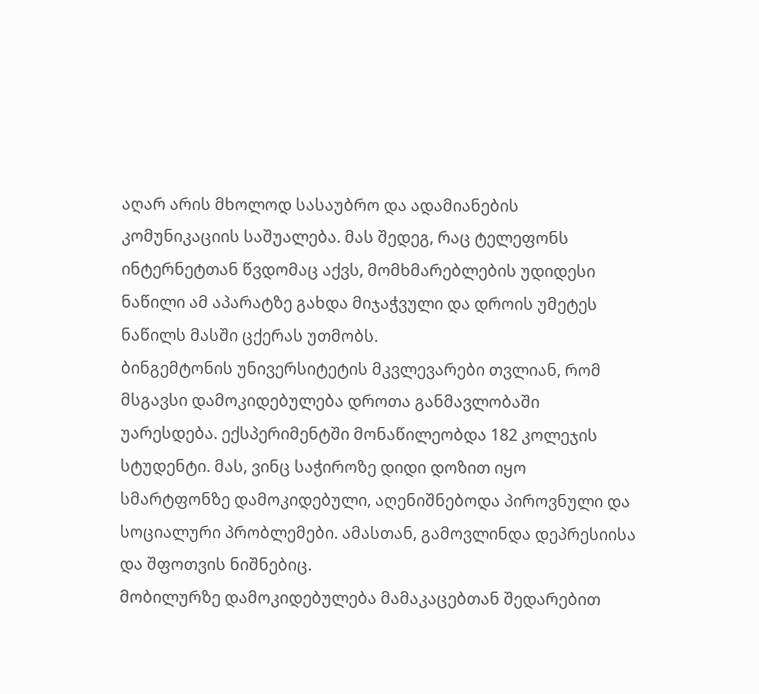აღარ არის მხოლოდ სასაუბრო და ადამიანების კომუნიკაციის საშუალება. მას შედეგ, რაც ტელეფონს ინტერნეტთან წვდომაც აქვს, მომხმარებლების უდიდესი ნაწილი ამ აპარატზე გახდა მიჯაჭვული და დროის უმეტეს ნაწილს მასში ცქერას უთმობს.
ბინგემტონის უნივერსიტეტის მკვლევარები თვლიან, რომ მსგავსი დამოკიდებულება დროთა განმავლობაში უარესდება. ექსპერიმენტში მონაწილეობდა 182 კოლეჯის სტუდენტი. მას, ვინც საჭიროზე დიდი დოზით იყო სმარტფონზე დამოკიდებული, აღენიშნებოდა პიროვნული და სოციალური პრობლემები. ამასთან, გამოვლინდა დეპრესიისა და შფოთვის ნიშნებიც.
მობილურზე დამოკიდებულება მამაკაცებთან შედარებით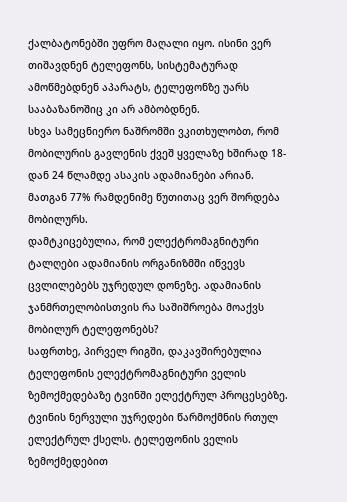ქალბატონებში უფრო მაღალი იყო. ისინი ვერ თიშავდნენ ტელეფონს, სისტემატურად ამოწმებდნენ აპარატს, ტელეფონზე უარს სააბაზანოშიც კი არ ამბობდნენ.
სხვა სამეცნიერო ნაშრომში ვკითხულობთ, რომ მობილურის გავლენის ქვეშ ყველაზე ხშირად 18-დან 24 წლამდე ასაკის ადამიანები არიან. მათგან 77% რამდენიმე წუთითაც ვერ შორდება მობილურს.
დამტკიცებულია, რომ ელექტრომაგნიტური ტალღები ადამიანის ორგანიზმში იწვევს ცვლილებებს უჯრედულ დონეზე. ადამიანის ჯანმრთელობისთვის რა საშიშროება მოაქვს მობილურ ტელეფონებს?
საფრთხე, პირველ რიგში, დაკავშირებულია ტელეფონის ელექტრომაგნიტური ველის ზემოქმედებაზე ტვინში ელექტრულ პროცესებზე. ტვინის ნერვული უჯრედები წარმოქმნის რთულ ელექტრულ ქსელს. ტელეფონის ველის ზემოქმედებით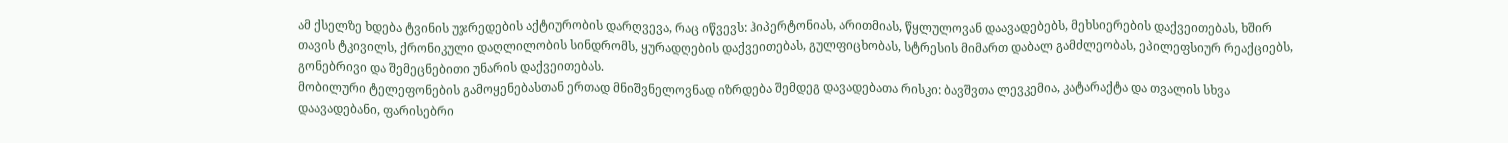ამ ქსელზე ხდება ტვინის უჯრედების აქტიურობის დარღვევა, რაც იწვევს: ჰიპერტონიას, არითმიას, წყლულოვან დაავადებებს, მეხსიერების დაქვეითებას, ხშირ თავის ტკივილს, ქრონიკული დაღლილობის სინდრომს, ყურადღების დაქვეითებას, გულფიცხობას, სტრესის მიმართ დაბალ გამძლეობას, ეპილეფსიურ რეაქციებს, გონებრივი და შემეცნებითი უნარის დაქვეითებას.
მობილური ტელეფონების გამოყენებასთან ერთად მნიშვნელოვნად იზრდება შემდეგ დავადებათა რისკი: ბავშვთა ლევკემია, კატარაქტა და თვალის სხვა დაავადებანი, ფარისებრი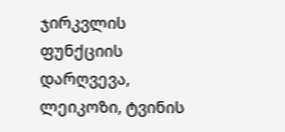ჯირკვლის ფუნქციის დარღვევა, ლეიკოზი, ტვინის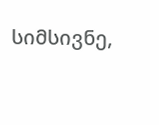სიმსივნე,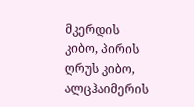მკერდის კიბო, პირის ღრუს კიბო, ალცჰაიმერის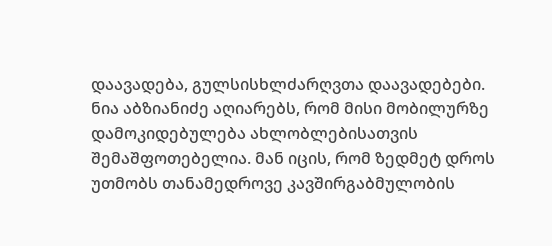დაავადება, გულსისხლძარღვთა დაავადებები.
ნია აბზიანიძე აღიარებს, რომ მისი მობილურზე დამოკიდებულება ახლობლებისათვის შემაშფოთებელია. მან იცის, რომ ზედმეტ დროს უთმობს თანამედროვე კავშირგაბმულობის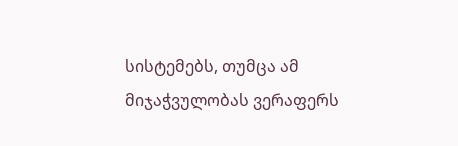სისტემებს, თუმცა ამ მიჯაჭვულობას ვერაფერს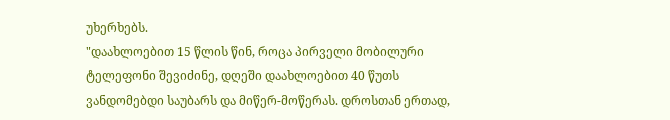უხერხებს.
"დაახლოებით 15 წლის წინ, როცა პირველი მობილური ტელეფონი შევიძინე, დღეში დაახლოებით 40 წუთს ვანდომებდი საუბარს და მიწერ-მოწერას. დროსთან ერთად,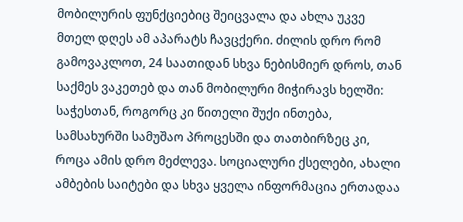მობილურის ფუნქციებიც შეიცვალა და ახლა უკვე მთელ დღეს ამ აპარატს ჩავცქერი. ძილის დრო რომ გამოვაკლოთ, 24 საათიდან სხვა ნებისმიერ დროს, თან საქმეს ვაკეთებ და თან მობილური მიჭირავს ხელში: საჭესთან, როგორც კი წითელი შუქი ინთება, სამსახურში სამუშაო პროცესში და თათბირზეც კი, როცა ამის დრო მეძლევა. სოციალური ქსელები, ახალი ამბების საიტები და სხვა ყველა ინფორმაცია ერთადაა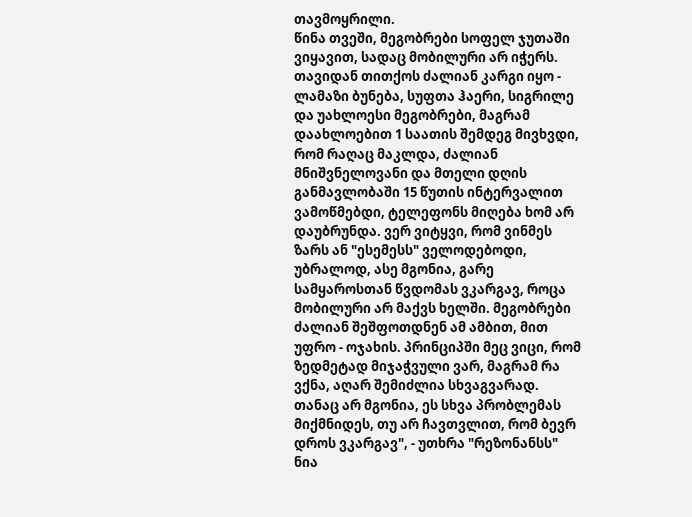თავმოყრილი.
წინა თვეში, მეგობრები სოფელ ჯუთაში ვიყავით, სადაც მობილური არ იჭერს. თავიდან თითქოს ძალიან კარგი იყო - ლამაზი ბუნება, სუფთა ჰაერი, სიგრილე და უახლოესი მეგობრები, მაგრამ დაახლოებით 1 საათის შემდეგ მივხვდი, რომ რაღაც მაკლდა, ძალიან მნიშვნელოვანი და მთელი დღის განმავლობაში 15 წუთის ინტერვალით ვამოწმებდი, ტელეფონს მიღება ხომ არ დაუბრუნდა. ვერ ვიტყვი, რომ ვინმეს ზარს ან "ესემესს" ველოდებოდი, უბრალოდ, ასე მგონია, გარე სამყაროსთან წვდომას ვკარგავ, როცა მობილური არ მაქვს ხელში. მეგობრები ძალიან შეშფოთდნენ ამ ამბით, მით უფრო - ოჯახის. პრინციპში მეც ვიცი, რომ ზედმეტად მიჯაჭვული ვარ, მაგრამ რა ვქნა, აღარ შემიძლია სხვაგვარად. თანაც არ მგონია, ეს სხვა პრობლემას მიქმნიდეს, თუ არ ჩავთვლით, რომ ბევრ დროს ვკარგავ", - უთხრა "რეზონანსს" ნია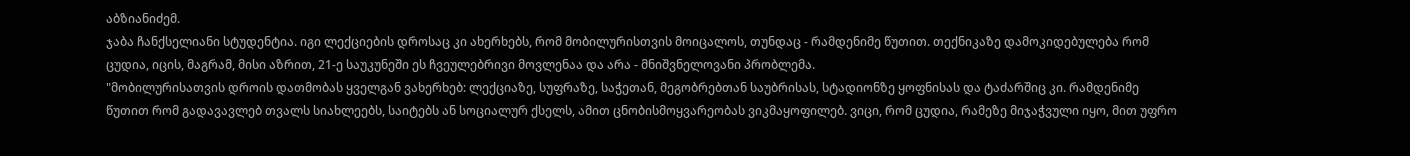აბზიანიძემ.
ჯაბა ჩანქსელიანი სტუდენტია. იგი ლექციების დროსაც კი ახერხებს, რომ მობილურისთვის მოიცალოს, თუნდაც - რამდენიმე წუთით. თექნიკაზე დამოკიდებულება რომ ცუდია, იცის, მაგრამ, მისი აზრით, 21-ე საუკუნეში ეს ჩვეულებრივი მოვლენაა და არა - მნიშვნელოვანი პრობლემა.
"მობილურისათვის დროის დათმობას ყველგან ვახერხებ: ლექციაზე, სუფრაზე, საჭეთან, მეგობრებთან საუბრისას, სტადიონზე ყოფნისას და ტაძარშიც კი. რამდენიმე წუთით რომ გადავავლებ თვალს სიახლეებს, საიტებს ან სოციალურ ქსელს, ამით ცნობისმოყვარეობას ვიკმაყოფილებ. ვიცი, რომ ცუდია, რამეზე მიჯაჭვული იყო, მით უფრო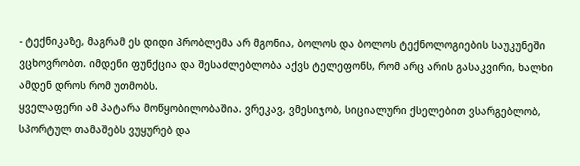- ტექნიკაზე, მაგრამ ეს დიდი პრობლემა არ მგონია, ბოლოს და ბოლოს ტექნოლოგიების საუკუნეში ვცხოვრობთ. იმდენი ფუნქცია და შესაძლებლობა აქვს ტელეფონს, რომ არც არის გასაკვირი, ხალხი ამდენ დროს რომ უთმობს.
ყველაფერი ამ პატარა მოწყობილობაშია. ვრეკავ, ვმესიჯობ, სიციალური ქსელებით ვსარგებლობ, სპორტულ თამაშებს ვუყურებ და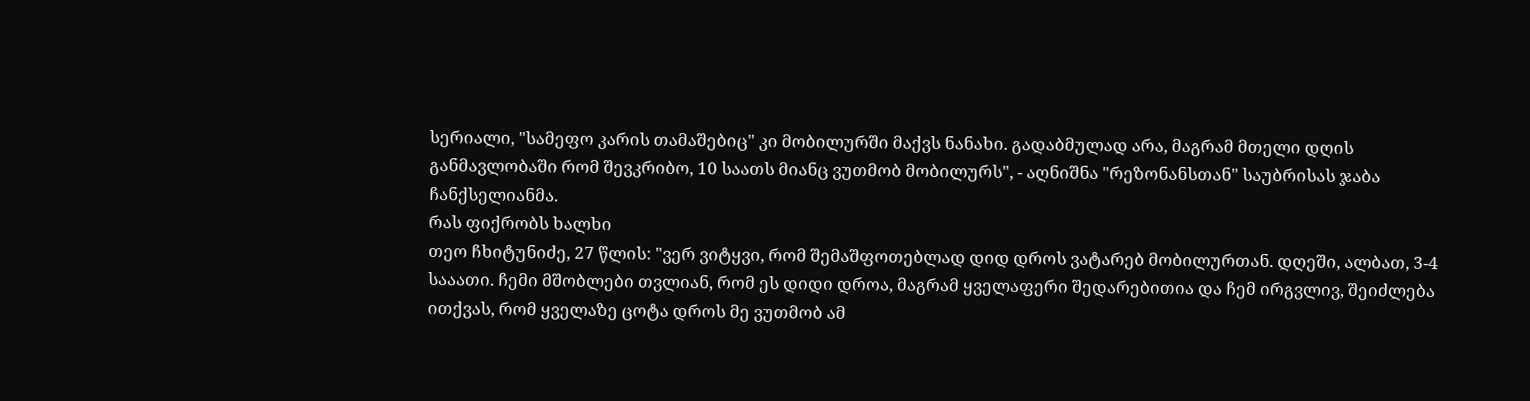სერიალი, "სამეფო კარის თამაშებიც" კი მობილურში მაქვს ნანახი. გადაბმულად არა, მაგრამ მთელი დღის განმავლობაში რომ შევკრიბო, 10 საათს მიანც ვუთმობ მობილურს", - აღნიშნა "რეზონანსთან" საუბრისას ჯაბა ჩანქსელიანმა.
რას ფიქრობს ხალხი
თეო ჩხიტუნიძე, 27 წლის: "ვერ ვიტყვი, რომ შემაშფოთებლად დიდ დროს ვატარებ მობილურთან. დღეში, ალბათ, 3-4 სააათი. ჩემი მშობლები თვლიან, რომ ეს დიდი დროა, მაგრამ ყველაფერი შედარებითია და ჩემ ირგვლივ, შეიძლება ითქვას, რომ ყველაზე ცოტა დროს მე ვუთმობ ამ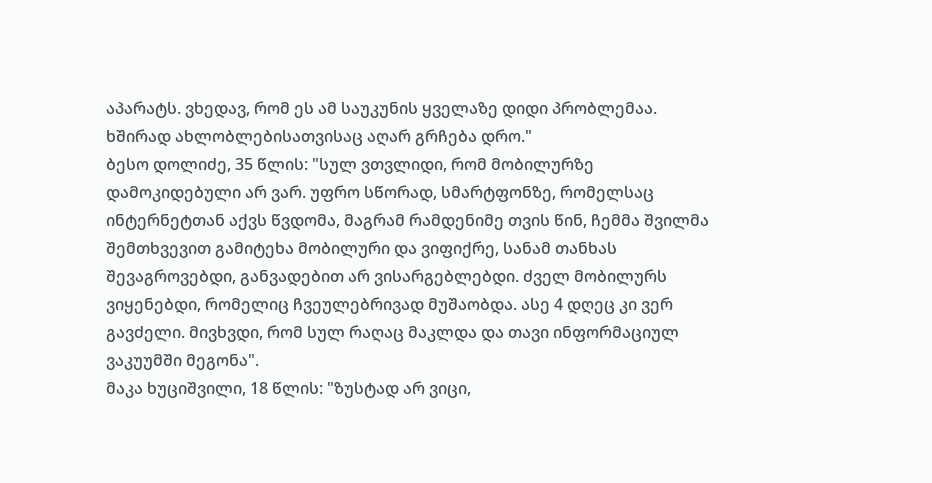აპარატს. ვხედავ, რომ ეს ამ საუკუნის ყველაზე დიდი პრობლემაა. ხშირად ახლობლებისათვისაც აღარ გრჩება დრო."
ბესო დოლიძე, 35 წლის: "სულ ვთვლიდი, რომ მობილურზე დამოკიდებული არ ვარ. უფრო სწორად, სმარტფონზე, რომელსაც ინტერნეტთან აქვს წვდომა, მაგრამ რამდენიმე თვის წინ, ჩემმა შვილმა შემთხვევით გამიტეხა მობილური და ვიფიქრე, სანამ თანხას შევაგროვებდი, განვადებით არ ვისარგებლებდი. ძველ მობილურს ვიყენებდი, რომელიც ჩვეულებრივად მუშაობდა. ასე 4 დღეც კი ვერ გავძელი. მივხვდი, რომ სულ რაღაც მაკლდა და თავი ინფორმაციულ ვაკუუმში მეგონა".
მაკა ხუციშვილი, 18 წლის: "ზუსტად არ ვიცი,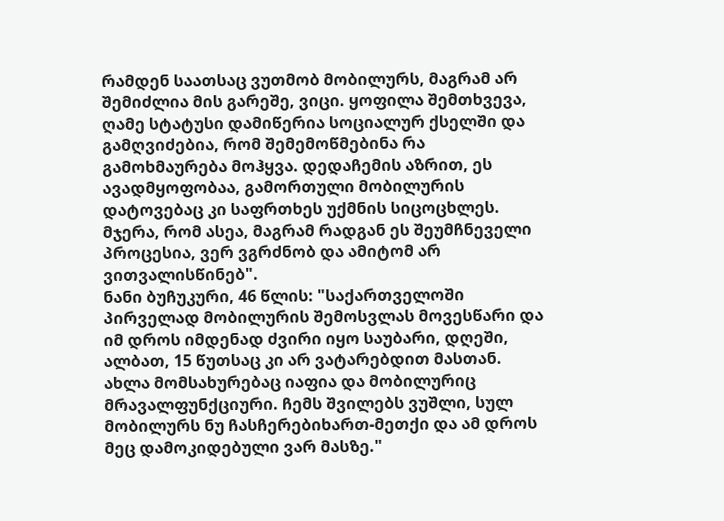რამდენ საათსაც ვუთმობ მობილურს, მაგრამ არ შემიძლია მის გარეშე, ვიცი. ყოფილა შემთხვევა, ღამე სტატუსი დამიწერია სოციალურ ქსელში და გამღვიძებია, რომ შემემოწმებინა რა გამოხმაურება მოჰყვა. დედაჩემის აზრით, ეს ავადმყოფობაა, გამორთული მობილურის დატოვებაც კი საფრთხეს უქმნის სიცოცხლეს. მჯერა, რომ ასეა, მაგრამ რადგან ეს შეუმჩნეველი პროცესია, ვერ ვგრძნობ და ამიტომ არ ვითვალისწინებ".
ნანი ბუჩუკური, 46 წლის: "საქართველოში პირველად მობილურის შემოსვლას მოვესწარი და იმ დროს იმდენად ძვირი იყო საუბარი, დღეში, ალბათ, 15 წუთსაც კი არ ვატარებდით მასთან. ახლა მომსახურებაც იაფია და მობილურიც მრავალფუნქციური. ჩემს შვილებს ვუშლი, სულ მობილურს ნუ ჩასჩერებიხართ-მეთქი და ამ დროს მეც დამოკიდებული ვარ მასზე."